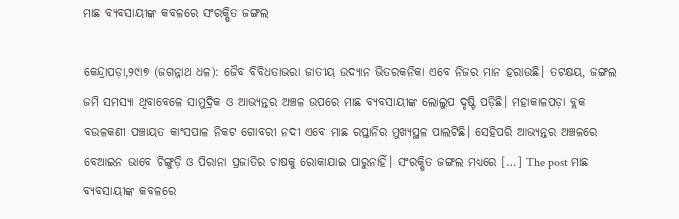ମାଛ ବ୍ୟବସାୟୀଙ୍କ କବଳରେ ସଂରକ୍ଷିତ ଜଙ୍ଗଲ

କେନ୍ଦ୍ରାପଡ଼ା,୨୯ା୭ (ଜଗନ୍ନାଥ ଧଳ): ଜୈବ ବିବିଧତାଭରା ଜାତୀୟ ଉଦ୍ୟାନ ଭିତରକନିକା ଏବେ ନିଜର ମାନ ହରାଉଛି। ତଟକ୍ଷୟ, ଜଙ୍ଗଲ ଜମି ସମସ୍ୟା ଥିବାବେଳେ ସାମୁଦ୍ରିକ ଓ ଆଭ୍ୟନ୍ତର ଅଞ୍ଚଳ ଉପରେ ମାଛ ବ୍ୟବସାୟୀଙ୍କ ଲୋଲୁପ ଦୃଷ୍ଟି ପଡ଼ିଛି। ମହାକାଳପଡ଼ା ବ୍ଲକ ବଉଳକଣୀ ପଞ୍ଚାୟତ କାଂସପାଳ ନିକଟ ଗୋବରୀ ନଦୀ ଏବେ ମାଛ ରପ୍ତାନିର ମୁଖ୍ୟସ୍ଥଳ ପାଲଟିଛି। ସେହିପରି ଆଭ୍ୟନ୍ତର ଅଞ୍ଚଳରେ ବେଆଇନ ଭାବେ ଚିଙ୍ଗୁଡ଼ି ଓ ପିରାନା ପ୍ରଜାତିର ଚାଷକୁ ରୋକାଯାଇ ପାରୁନାହିଁ। ସଂରକ୍ଷିତ ଜଙ୍ଗଲ ମଧ୍ୟରେ […] The post ମାଛ ବ୍ୟବସାୟୀଙ୍କ କବଳରେ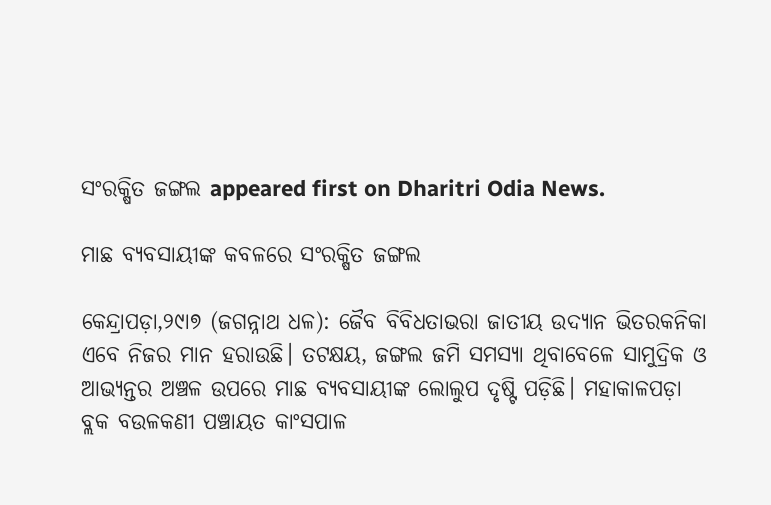ସଂରକ୍ଷିତ ଜଙ୍ଗଲ appeared first on Dharitri Odia News.

ମାଛ ବ୍ୟବସାୟୀଙ୍କ କବଳରେ ସଂରକ୍ଷିତ ଜଙ୍ଗଲ

କେନ୍ଦ୍ରାପଡ଼ା,୨୯ା୭ (ଜଗନ୍ନାଥ ଧଳ): ଜୈବ ବିବିଧତାଭରା ଜାତୀୟ ଉଦ୍ୟାନ ଭିତରକନିକା ଏବେ ନିଜର ମାନ ହରାଉଛି। ତଟକ୍ଷୟ, ଜଙ୍ଗଲ ଜମି ସମସ୍ୟା ଥିବାବେଳେ ସାମୁଦ୍ରିକ ଓ ଆଭ୍ୟନ୍ତର ଅଞ୍ଚଳ ଉପରେ ମାଛ ବ୍ୟବସାୟୀଙ୍କ ଲୋଲୁପ ଦୃଷ୍ଟି ପଡ଼ିଛି। ମହାକାଳପଡ଼ା ବ୍ଲକ ବଉଳକଣୀ ପଞ୍ଚାୟତ କାଂସପାଳ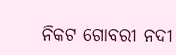ନିକଟ ଗୋବରୀ ନଦୀ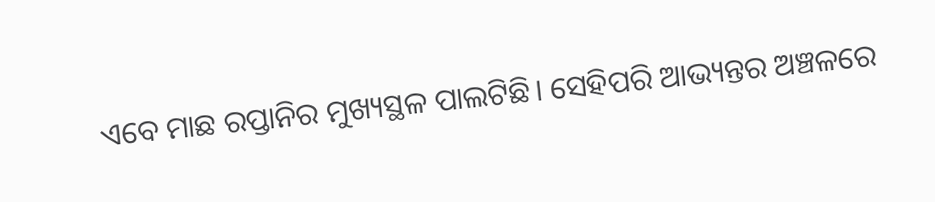ଏବେ ମାଛ ରପ୍ତାନିର ମୁଖ୍ୟସ୍ଥଳ ପାଲଟିଛି। ସେହିପରି ଆଭ୍ୟନ୍ତର ଅଞ୍ଚଳରେ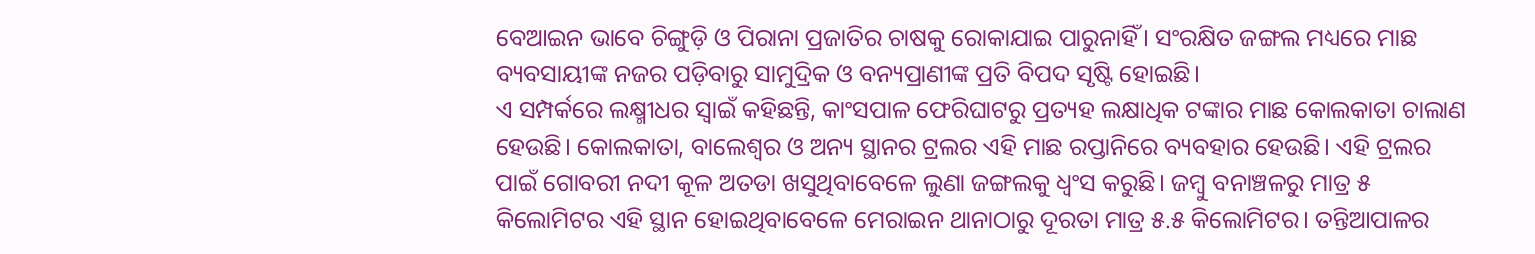ବେଆଇନ ଭାବେ ଚିଙ୍ଗୁଡ଼ି ଓ ପିରାନା ପ୍ରଜାତିର ଚାଷକୁ ରୋକାଯାଇ ପାରୁନାହିଁ। ସଂରକ୍ଷିତ ଜଙ୍ଗଲ ମଧ୍ୟରେ ମାଛ ବ୍ୟବସାୟୀଙ୍କ ନଜର ପଡ଼ିବାରୁ ସାମୁଦ୍ରିକ ଓ ବନ୍ୟପ୍ରାଣୀଙ୍କ ପ୍ରତି ବିପଦ ସୃଷ୍ଟି ହୋଇଛି।
ଏ ସମ୍ପର୍କରେ ଲକ୍ଷ୍ମୀଧର ସ୍ବାଇଁ କହିଛନ୍ତି, କାଂସପାଳ ଫେରିଘାଟରୁ ପ୍ରତ୍ୟହ ଲକ୍ଷାଧିକ ଟଙ୍କାର ମାଛ କୋଲକାତା ଚାଲାଣ ହେଉଛି। କୋଲକାତା, ବାଲେଶ୍ୱର ଓ ଅନ୍ୟ ସ୍ଥାନର ଟ୍ରଲର ଏହି ମାଛ ରପ୍ତାନିରେ ବ୍ୟବହାର ହେଉଛି। ଏହି ଟ୍ରଲର ପାଇଁ ଗୋବରୀ ନଦୀ କୂଳ ଅତଡା ଖସୁଥିବାବେଳେ ଲୁଣା ଜଙ୍ଗଲକୁ ଧ୍ୱଂସ କରୁଛି। ଜମ୍ବୁ ବନାଞ୍ଚଳରୁ ମାତ୍ର ୫ କିଲୋମିଟର ଏହି ସ୍ଥାନ ହୋଇଥିବାବେଳେ ମେରାଇନ ଥାନାଠାରୁ ଦୂରତା ମାତ୍ର ୫.୫ କିଲୋମିଟର। ତନ୍ତିଆପାଳର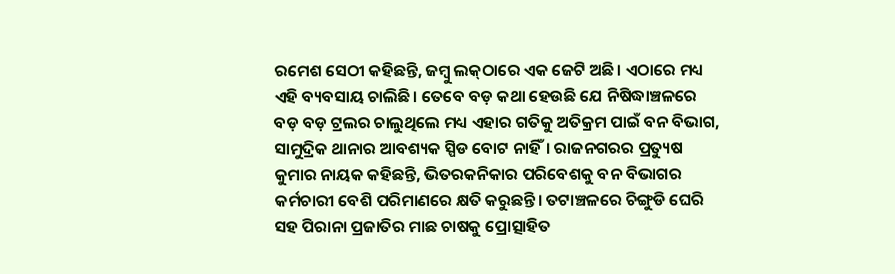ରମେଶ ସେଠୀ କହିଛନ୍ତି, ଜମ୍ବୁ ଲକ୍‌ଠାରେ ଏକ ଜେଟି ଅଛି। ଏଠାରେ ମଧ୍ୟ ଏହି ବ୍ୟବସାୟ ଚାଲିଛି। ତେବେ ବଡ଼ କଥା ହେଉଛି ଯେ ନିଷିଦ୍ଧାଞ୍ଚଳରେ ବଡ଼ ବଡ଼ ଟ୍ରଲର ଚାଲୁଥିଲେ ମଧ୍ୟ ଏହାର ଗତିକୁ ଅତିକ୍ରମ ପାଇଁ ବନ ବିଭାଗ, ସାମୁଦ୍ରିକ ଥାନାର ଆବଶ୍ୟକ ସ୍ପିଡ ବୋଟ ନାହିଁ। ରାଜନଗରର ପ୍ରତ୍ୟୁଷ କୁମାର ନାୟକ କହିଛନ୍ତି, ଭିତରକନିକାର ପରିବେଶକୁ ବନ ବିଭାଗର କର୍ମଚାରୀ ବେଶି ପରିମାଣରେ କ୍ଷତି କରୁଛନ୍ତି। ତଟାଞ୍ଚଳରେ ଚିଙ୍ଗୁଡି ଘେରି ସହ ପିରାନା ପ୍ରଜାତିର ମାଛ ଚାଷକୁ ପ୍ରୋତ୍ସାହିତ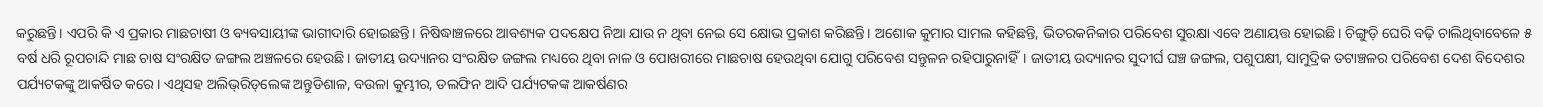କରୁଛନ୍ତି। ଏପରି କି ଏ ପ୍ରକାର ମାଛଚାଷୀ ଓ ବ୍ୟବସାୟୀଙ୍କ ଭାଗୀଦାରି ହୋଇଛନ୍ତି। ନିଷିଦ୍ଧାଞ୍ଚଳରେ ଆବଶ୍ୟକ ପଦକ୍ଷେପ ନିଆ ଯାଉ ନ ଥିବା ନେଇ ସେ କ୍ଷୋଭ ପ୍ରକାଶ କରିଛନ୍ତି। ଅଶୋକ କୁମାର ସାମଲ କହିଛନ୍ତି, ଭିତରକନିକାର ପରିବେଶ ସୁରକ୍ଷା ଏବେ ଅଣାୟତ୍ତ ହୋଇଛି। ଚିଙ୍ଗୁଡ଼ି ଘେରି ବଢ଼ି ଚାଲିଥିବାବେଳେ ୫ ବର୍ଷ ଧରି ରୂପଚାନ୍ଦି ମାଛ ଚାଷ ସଂରକ୍ଷିତ ଜଙ୍ଗଲ ଅଞ୍ଚଳରେ ହେଉଛି। ଜାତୀୟ ଉଦ୍ୟାନର ସଂରକ୍ଷିତ ଜଙ୍ଗଲ ମଧ୍ୟରେ ଥିବା ନାଳ ଓ ପୋଖରୀରେ ମାଛଚାଷ ହେଉଥିବା ଯୋଗୁ ପରିବେଶ ସନ୍ତୁଳନ ରହିପାରୁନାହିଁ। ଜାତୀୟ ଉଦ୍ୟାନର ସୁଦୀର୍ଘ ଘଞ୍ଚ ଜଙ୍ଗଲ, ପଶୁପକ୍ଷୀ, ସାମୁଦ୍ରିକ ତଟାଞ୍ଚଳର ପରିବେଶ ଦେଶ ବିଦେଶର ପର୍ଯ୍ୟଟକଙ୍କୁ ଆକର୍ଷିତ କରେ। ଏଥିସହ ଅଲିଭ୍‌ରିଡ୍‌ଲେଙ୍କ ଅନ୍ତୁଡିଶାଳ, ବଉଳା କୁମ୍ଭୀର, ଡଲଫିନ ଆଦି ପର୍ଯ୍ୟଟକଙ୍କ ଆକର୍ଷଣର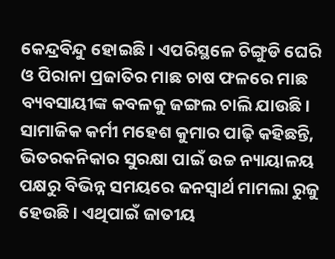କେନ୍ଦ୍ରବିନ୍ଦୁ ହୋଇଛି। ଏପରିସ୍ଥଳେ ଚିଙ୍ଗୁଡି ଘେରି ଓ ପିରାନା ପ୍ରଜାତିର ମାଛ ଚାଷ ଫଳରେ ମାଛ ବ୍ୟବସାୟୀଙ୍କ କବଳକୁ ଜଙ୍ଗଲ ଚାଲି ଯାଉଛି। ସାମାଜିକ କର୍ମୀ ମହେଶ କୁମାର ପାଢ଼ି କହିଛନ୍ତି, ଭିତରକନିକାର ସୁରକ୍ଷା ପାଇଁ ଉଚ୍ଚ ନ୍ୟାୟାଳୟ ପକ୍ଷରୁ ବିଭିନ୍ନ ସମୟରେ ଜନସ୍ବାର୍ଥ ମାମଲା ରୁଜୁ ହେଉଛି। ଏଥିପାଇଁ ଜାତୀୟ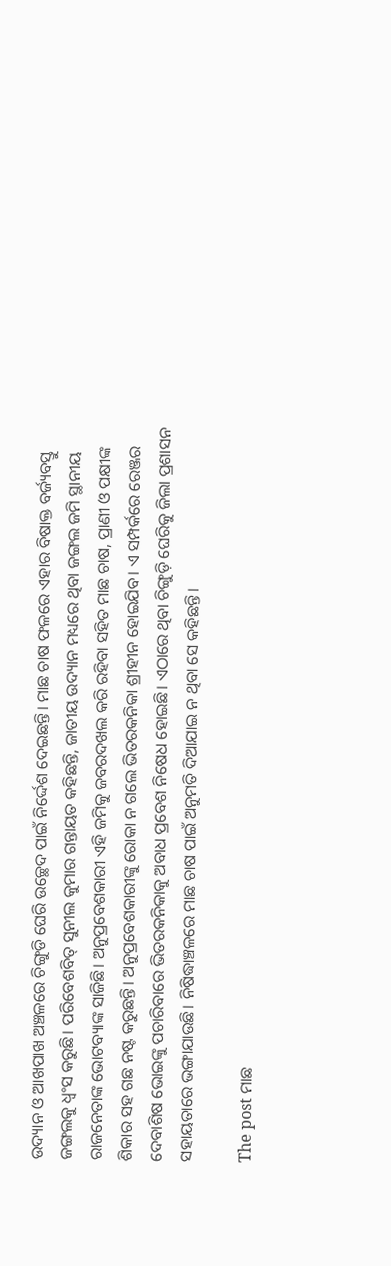ଉଦ୍ୟାନ ଓ ଆଖପାଖ ଅଞ୍ଚଳରେ ଚିଙ୍ଗୁଡି ଘେରି ଉଚ୍ଛେଦ ପାଇଁ ନିର୍ଦ୍ଦେଶ ଦେଇଛନ୍ତି। ମାଛ ଚାଷ ଫଳରେ ଏହାର ବିଷାକ୍ତ ବର୍ଜ୍ୟବସ୍ତୁ ଜଙ୍ଗଲକୁ ଧ୍ୱଂସ କରୁଛି। ପରିବେଶବିତ୍‌ ସୁନୀଲ କୁମାର ଗନ୍ତାୟତ କହିଛନ୍ତି, ଜାତୀୟ ଉଦ୍ୟାନ ମଧ୍ୟରେ ଥିବା ଜଙ୍ଗଲ ଜମି ସ୍ଥାନୀୟ ରାଜନେତାଙ୍କ ଭୋଟବ୍ୟାଙ୍କ ସାଜିଛି। ଅନୁପ୍ରବେଶକାରୀ ଏହି ଜମିକୁ ଜବରଦଖଲ କରି ରହିବା ସହିତ ମାଛ ଚାଷ, ପ୍ରାଣୀ ଓ ପକ୍ଷୀଙ୍କ ଶିକାର ସହ ଗଛ ନଷ୍ଟ କରୁଛନ୍ତି। ଅନୁପ୍ରବେଶକାରୀଙ୍କୁ ରୋକା ନ ଗଲେ ଭିତରକନିକା ଶ୍ରୀହୀନ ହୋଇଯିବ। ଏ ସମ୍ପର୍କରେ ରେଞ୍ଜର ଦେବାଶିଷ ଭୋଇଙ୍କୁ ପଚାରିବାରେ ଭିତରକନିକାକୁ ଅବାଧ ପ୍ରବେଶ ନିଷେଧ ହୋଇଛି। ଏଠାରେ ଥିବା ଚିଙ୍ଗୁଡ଼ି ଘେରିକୁ ଜିଲା ପ୍ରଶାସନ ସହାୟତାରେ ଭଙ୍ଗାଯାଉଛି। ନିଷିଦ୍ଧାଞ୍ଚଳରେ ମାଛ ଚାଷ ପାଇଁ ଅନୁମତି ଦିଆଯାଇ ନ ଥିବା ସେ କହିଛନ୍ତି।

The post ମାଛ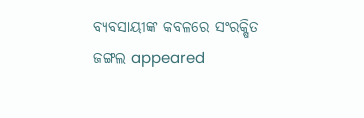ବ୍ୟବସାୟୀଙ୍କ କବଳରେ ସଂରକ୍ଷିତ ଜଙ୍ଗଲ appeared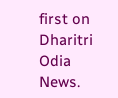first on Dharitri Odia News.